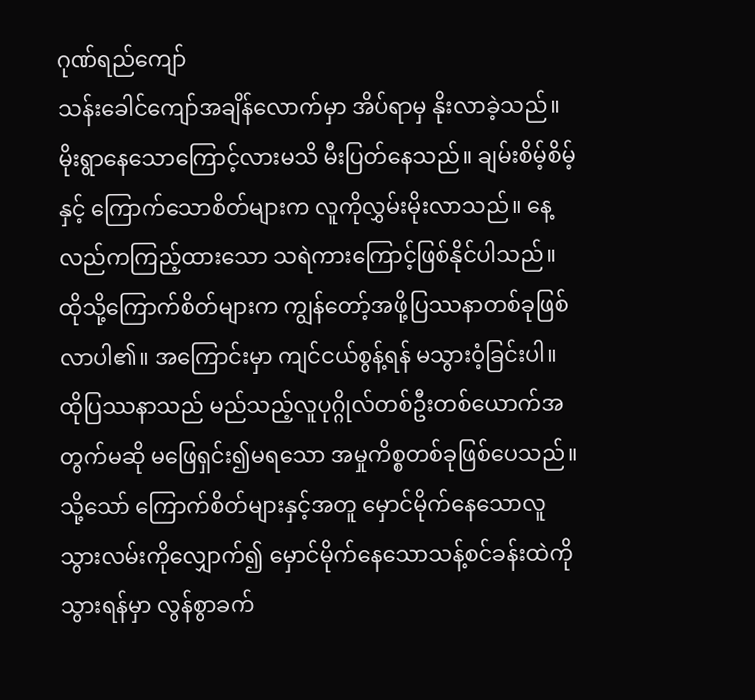ဂုဏ်ရည်ကျော်
သန်းခေါင်ကျော်အချိန်လောက်မှာ အိပ်ရာမှ နိုးလာခဲ့သည်။ မိုးရွာနေသောကြောင့်လားမသိ မီးပြတ်နေသည်။ ချမ်းစိမ့်စိမ့်နှင့် ကြောက်သောစိတ်များက လူကိုလွှမ်းမိုးလာသည်။ နေ့လည်ကကြည့်ထားသော သရဲကားကြောင့်ဖြစ်နိုင်ပါသည်။ ထိုသို့ကြောက်စိတ်များက ကျွန်တော့်အဖို့ပြဿနာတစ်ခုဖြစ်လာပါ၏။ အကြောင်းမှာ ကျင်ငယ်စွန့်ရန် မသွားဝံ့ခြင်းပါ။ ထိုပြဿနာသည် မည်သည့်လူပုဂ္ဂိုလ်တစ်ဦးတစ်ယောက်အတွက်မဆို မဖြေရှင်း၍မရသော အမှုကိစ္စတစ်ခုဖြစ်ပေသည်။ သို့သော် ကြောက်စိတ်များနှင့်အတူ မှောင်မိုက်နေသောလူသွားလမ်းကိုလျှောက်၍ မှောင်မိုက်နေသောသန့်စင်ခန်းထဲကိုသွားရန်မှာ လွန်စွာခက်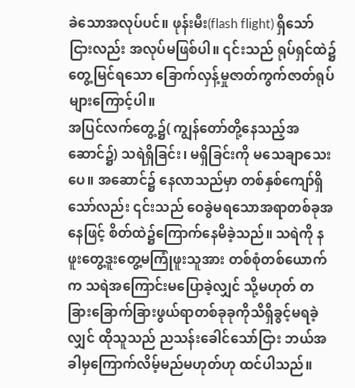ခဲသောအလုပ်ပင်။ ဖုန်းမီး(flash flight) ရှိသော်ငြားလည်း အလုပ်မဖြစ်ပါ။ ၎င်းသည် ရုပ်ရှင်ထဲ၌ တွေ့မြင်ရသော ခြောက်လှန့်မှုဇာတ်ကွက်ဇာတ်ရုပ်များကြောင့်ပါ။
အပြင်လက်တွေ့၌( ကျွန်တော်တို့နေသည့်အဆောင်၌) သရဲရှိခြင်း၊ မရှိခြင်းကို မသေချာသေးပေ။ အဆောင်၌ နေလာသည်မှာ တစ်နှစ်ကျော်ရှိသော်လည်း ၎င်းသည် ဝေခွဲမရသောအရာတစ်ခုအနေဖြင့် စိတ်ထဲ၌ကြောက်နေမိခဲ့သည်။ သရဲကို နဖူးတွေ့ဒူးတွေ့မကြုံဖူးသူအား တစ်စုံတစ်ယောက်က သရဲအကြောင်းမပြောခဲ့လျှင် သို့မဟုတ် တခြားခြောက်ခြားဖွယ်ရာတစ်ခုခုကိုသိရှိခွင့်မရခဲ့လျှင် ထိုသူသည် ညသန်းခေါင်သော်ငြား ဘယ်အခါမှကြောက်လိမ့်မည်မဟုတ်ဟု ထင်ပါသည်။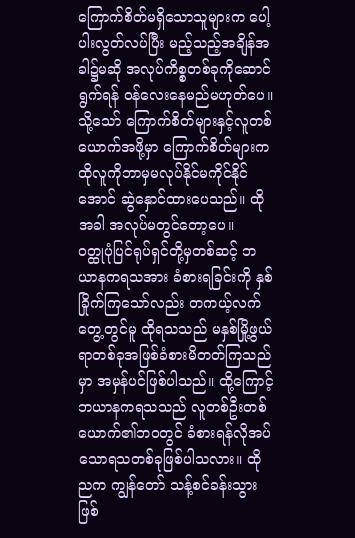ကြောက်စိတ်မရှိသောသူများက ပေါ့ပါးလွတ်လပ်ပြီး မည့်သည့်အချိန်အခါ၌မဆို အလုပ်ကိစ္စတစ်ခုကိုဆောင်ရွက်ရန် ဝန်လေးနေမည်မဟုတ်ပေ။ သို့သော် ကြောက်စိတ်များနှင့်လူတစ်ယောက်အဖို့မှာ ကြောက်စိတ်များက ထိုလူကိုဘာမှမလုပ်နိုင်မကိုင်နိုင်အောင် ဆွဲနှောင်ထားပေသည်။ ထိုအခါ အလုပ်မတွင်တော့ပေ။
ဝတ္ထုပုံပြင်ရုပ်ရှင်တို့မှတစ်ဆင့် ဘယာနကရသအား ခံစားရခြင်းကို နှစ်ခြိုက်ကြသော်လည်း တကယ့်လက်တွေ့တွင်မူ ထိုရသသည် မနှစ်မြို့ဖွယ်ရာတစ်ခုအဖြစ်ခံစားမိတတ်ကြသည်မှာ အမှန်ပင်ဖြစ်ပါသည်။ ထို့ကြောင့် ဘယာနကရသသည် လူတစ်ဦးတစ်ယောက်၏ဘဝတွင် ခံစားရန်လိုအပ်သောရသတစ်ခုဖြစ်ပါသလား။ ထိုညက ကျွန်တော် သန့်စင်ခန်းသွားဖြစ်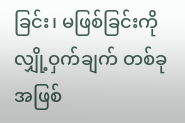ခြင်း၊ မဖြစ်ခြင်းကို လျှို့ဝှက်ချက် တစ်ခုအဖြစ်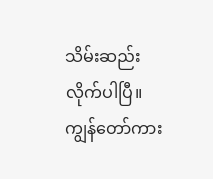သိမ်းဆည်းလိုက်ပါပြီ။ ကျွန်တော်ကား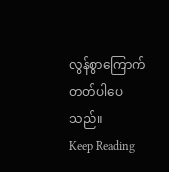လွန်စွာကြောက်တတ်ပါပေသည်။
Keep Reading